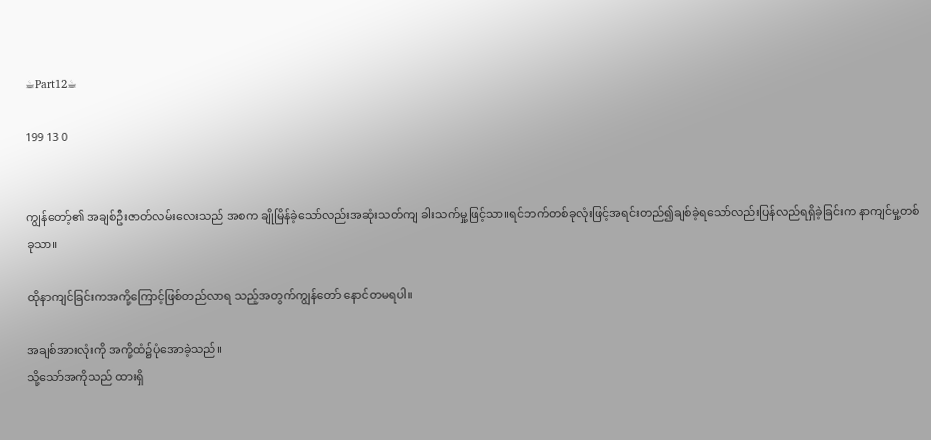☕Part12☕

199 13 0


ကျွန်တော့်၏ အချစ်ဦးဇာတ်လမ်းလေးသည် အစက ချိုမြိန်ခဲ့သော်လည်းအဆုံးသတ်ကျ ခါးသက်မှု့ဖြင့်သာ။ရင်ဘက်တစ်ခုလုံးဖြင့်အရင်းတည်၍ချစ်ခဲ့ရသော်လည်းပြန်လည်ရရှိခဲ့ခြင်းက နာကျင်မှု့တစ်ခုသာ။

ထိုနာကျင်ခြင်းကအကို့ကြောင့်ဖြစ်တည်လာရ သည့်အတွက်ကျွန်တော် နောင်တမရပါ။

အချစ်အားလုံးကို အကို့ထံ၌ပုံအောခဲ့သည်။
သို့သော်အကိုသည် ထားရှိ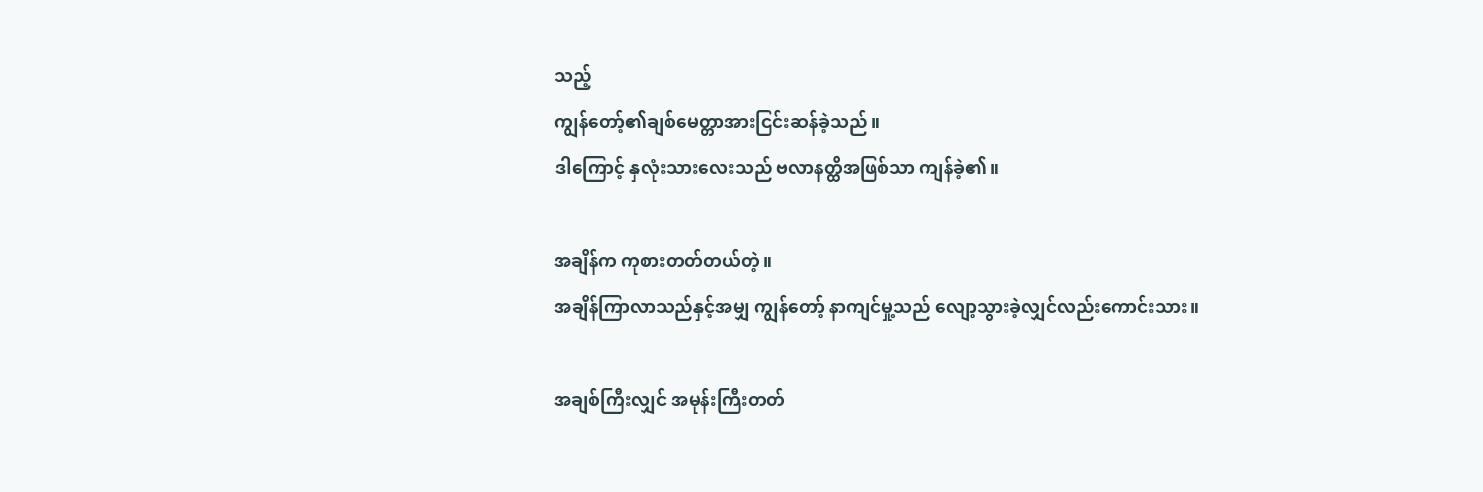သည့်
ကျွန်တော့်၏ချစ်မေတ္တာအားငြင်းဆန်ခဲ့သည်။
ဒါကြောင့် နှလုံးသားလေးသည် ဗလာနတ္ထိအဖြစ်သာ ကျန်ခဲ့၏။

အချိန်က ကုစားတတ်တယ်တဲ့။
အချိန်ကြာလာသည်နှင့်အမျှ ကျွန်တော့် နာကျင်မှု့သည် လျော့သွားခဲ့လျှင်လည်းကောင်းသား။

အချစ်ကြီးလျှင် အမုန်းကြီးတတ်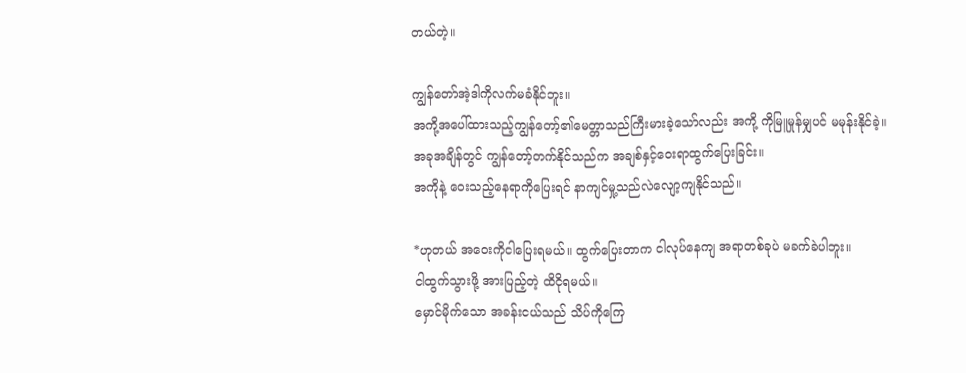တယ်တဲ့။

ကျွန်တော်အဲ့ဒါကိုလက်မခံနိုင်ဘူး။
အကို့အပေါ်ထားသည့်ကျွန်တော့်၏မေတ္တာသည်ကြီးမားခဲ့သော်လည်း အကို့ ကိုမြူမှုန်မျှပင် မမုန်းနိုင်ခဲ့။
အခုအချိန်တွင် ကျွန်တော့်တက်နိုင်သည်က အချစ်နှင့်ဝေးရာထွက်ပြေးခြင်း။
အကိုနဲ့ ဝေးသည့်နေရာကိုပြေးရင် နာကျင်မှု့သည်လဲလျော့ကျနိုင်သည်။

*ဟုတယ် အဝေးကိုငါပြေးရမယ်။ ထွက်ပြေးတာက ငါလုပ်နေကျ အရာတစ်ခုပဲ မခက်ခဲပါဘူး။
ငါထွက်သွားဖို့ အားပြည့်တဲ့ ထိငိုရမယ်။
မှောင်မိုက်သော အခန်းငယ်သည် သိပ်ကိုကြေ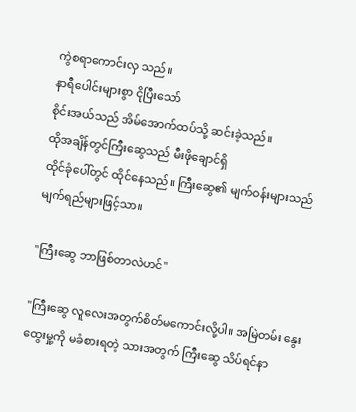ကွဲစရာကောင်းလှ သည်။
နာရီပေါင်းများစွာ ငိုပြီးသော်
စိုင်းအယ်သည် အိမ်အောက်ထပ်သို့ ဆင်းခဲ့သည်။
ထိုအချိန်တွင်ကြီးဆွေသည် မီးဖိုချောင်ရှိ
ထိုင်ခုံပေါ်တွင် ထိုင်နေသည်။ ကြီးဆွေ၏ မျက်ဝန်းများသည် မျက်ရည်များဖြင့်သာ။

"ကြီးဆွေ ဘာဖြစ်တာလဲဟင်"

"ကြီးဆွေ လူလေးအတွက်စိတ်မကောင်းလို့ပါ။ အမြဲတမ်း နွေးထွေးမှု့ကို မခံစားရတဲ့ သားအတွက် ကြီးဆွေ သိပ်ရင်နာ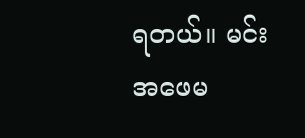ရတယ်။ မင်းအဖေမ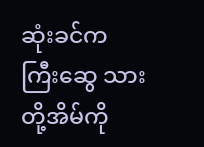ဆုံးခင်က
ကြီးဆွေ သားတို့အိမ်ကို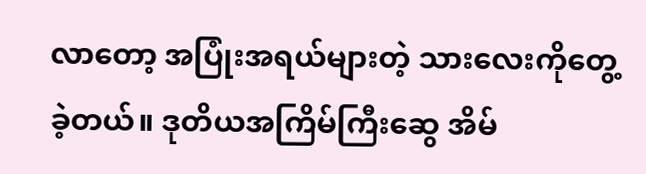လာတော့ အပြုံးအရယ်များတဲ့ သားလေးကိုတွေ့ခဲ့တယ်။ ဒုတိယအကြိမ်ကြီးဆွေ အိမ်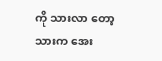ကို သားလာ တော့ သားက အေး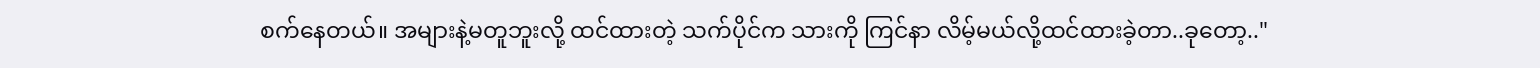စက်နေတယ်။ အများနဲ့မတူဘူးလို့ ထင်ထားတဲ့ သက်ပိုင်က သားကို ကြင်နာ လိမ့်မယ်လို့ထင်ထားခဲ့တာ..ခုတော့.."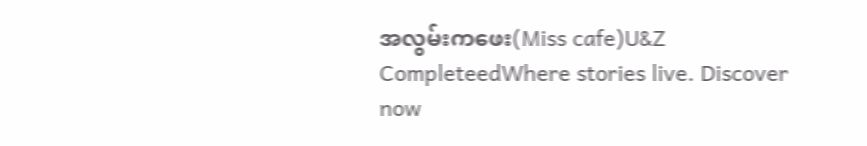အလွမ်းကဖေး(Miss cafe)U&Z CompleteedWhere stories live. Discover now